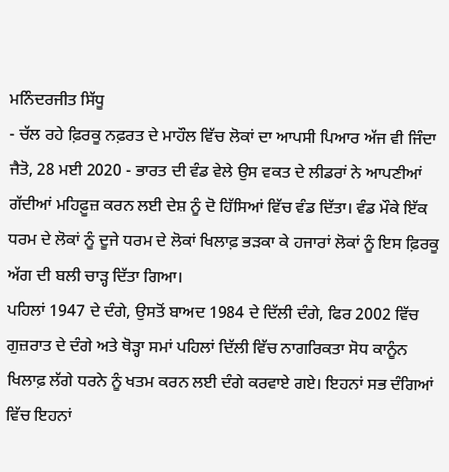ਮਨਿੰਦਰਜੀਤ ਸਿੱਧੂ
- ਚੱਲ ਰਹੇ ਫ਼ਿਰਕੂ ਨਫ਼ਰਤ ਦੇ ਮਾਹੌਲ ਵਿੱਚ ਲੋਕਾਂ ਦਾ ਆਪਸੀ ਪਿਆਰ ਅੱਜ ਵੀ ਜਿੰਦਾ
ਜੈਤੋ, 28 ਮਈ 2020 - ਭਾਰਤ ਦੀ ਵੰਡ ਵੇਲੇ ਉਸ ਵਕਤ ਦੇ ਲੀਡਰਾਂ ਨੇ ਆਪਣੀਆਂ ਗੱਦੀਆਂ ਮਹਿਫ਼ੂਜ਼ ਕਰਨ ਲਈ ਦੇਸ਼ ਨੂੰ ਦੋ ਹਿੱਸਿਆਂ ਵਿੱਚ ਵੰਡ ਦਿੱਤਾ। ਵੰਡ ਮੌਕੇ ਇੱਕ ਧਰਮ ਦੇ ਲੋਕਾਂ ਨੂੰ ਦੂਜੇ ਧਰਮ ਦੇ ਲੋਕਾਂ ਖਿਲਾਫ਼ ਭੜਕਾ ਕੇ ਹਜਾਰਾਂ ਲੋਕਾਂ ਨੂੰ ਇਸ ਫ਼ਿਰਕੂ ਅੱਗ ਦੀ ਬਲੀ ਚਾੜ੍ਹ ਦਿੱਤਾ ਗਿਆ।
ਪਹਿਲਾਂ 1947 ਦੇ ਦੰਗੇ, ਉਸਤੋਂ ਬਾਅਦ 1984 ਦੇ ਦਿੱਲੀ ਦੰਗੇ, ਫਿਰ 2002 ਵਿੱਚ ਗੁਜ਼ਰਾਤ ਦੇ ਦੰਗੇ ਅਤੇ ਥੋੜ੍ਹਾ ਸਮਾਂ ਪਹਿਲਾਂ ਦਿੱਲੀ ਵਿੱਚ ਨਾਗਰਿਕਤਾ ਸੋਧ ਕਾਨੂੰਨ ਖਿਲਾਫ਼ ਲੱਗੇ ਧਰਨੇ ਨੂੰ ਖਤਮ ਕਰਨ ਲਈ ਦੰਗੇ ਕਰਵਾਏ ਗਏ। ਇਹਨਾਂ ਸਭ ਦੰਗਿਆਂ ਵਿੱਚ ਇਹਨਾਂ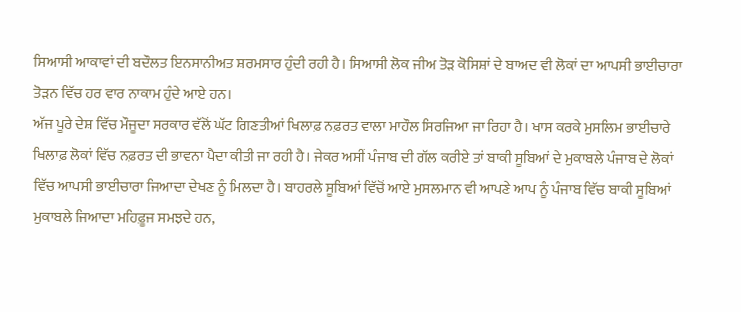ਸਿਆਸੀ ਆਕਾਵਾਂ ਦੀ ਬਦੌਲਤ ਇਨਸਾਨੀਅਤ ਸ਼ਰਮਸਾਰ ਹੁੰਦੀ ਰਹੀ ਹੈ। ਸਿਆਸੀ ਲੋਕ ਜੀਅ ਤੋੜ ਕੋਸਿਸ਼ਾਂ ਦੇ ਬਾਅਦ ਵੀ ਲੋਕਾਂ ਦਾ ਆਪਸੀ ਭਾਈਚਾਰਾ ਤੋੜਨ ਵਿੱਚ ਹਰ ਵਾਰ ਨਾਕਾਮ ਹੁੰਦੇ ਆਏ ਹਨ।
ਅੱਜ ਪੂਰੇ ਦੇਸ਼ ਵਿੱਚ ਮੌਜੂਦਾ ਸਰਕਾਰ ਵੱਲੋਂ ਘੱਟ ਗਿਣਤੀਆਂ ਖਿਲਾਫ਼ ਨਫ਼ਰਤ ਵਾਲਾ ਮਾਹੌਲ ਸਿਰਜਿਆ ਜਾ ਰਿਹਾ ਹੈ। ਖਾਸ ਕਰਕੇ ਮੁਸਲਿਮ ਭਾਈਚਾਰੇ ਖਿਲਾਫ਼ ਲੋਕਾਂ ਵਿੱਚ ਨਫ਼ਰਤ ਦੀ ਭਾਵਨਾ ਪੈਦਾ ਕੀਤੀ ਜਾ ਰਹੀ ਹੈ। ਜੇਕਰ ਅਸੀਂ ਪੰਜਾਬ ਦੀ ਗੱਲ ਕਰੀਏ ਤਾਂ ਬਾਕੀ ਸੂਬਿਆਂ ਦੇ ਮੁਕਾਬਲੇ ਪੰਜਾਬ ਦੇ ਲੋਕਾਂ ਵਿੱਚ ਆਪਸੀ ਭਾਈਚਾਰਾ ਜਿਆਦਾ ਦੇਖਣ ਨੂੰ ਮਿਲਦਾ ਹੈ। ਬਾਹਰਲੇ ਸੂਬਿਆਂ ਵਿੱਚੋਂ ਆਏ ਮੁਸਲਮਾਨ ਵੀ ਆਪਣੇ ਆਪ ਨੂੰ ਪੰਜਾਬ ਵਿੱਚ ਬਾਕੀ ਸੂਬਿਆਂ ਮੁਕਾਬਲੇ ਜਿਆਦਾ ਮਹਿਫ਼ੂਜ ਸਮਝਦੇ ਹਨ,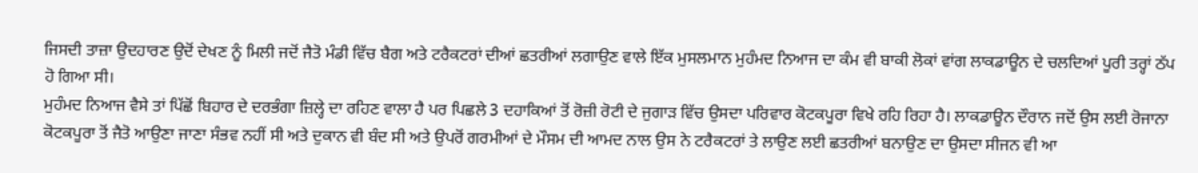ਜਿਸਦੀ ਤਾਜ਼ਾ ਉਦਹਾਰਣ ਉਦੋਂ ਦੇਖਣ ਨੂੰ ਮਿਲੀ ਜਦੋਂ ਜੈਤੋ ਮੰਡੀ ਵਿੱਚ ਬੈਗ ਅਤੇ ਟਰੈਕਟਰਾਂ ਦੀਆਂ ਛਤਰੀਆਂ ਲਗਾਉਣ ਵਾਲੇ ਇੱਕ ਮੁਸਲਮਾਨ ਮੁਹੰਮਦ ਨਿਆਜ ਦਾ ਕੰਮ ਵੀ ਬਾਕੀ ਲੋਕਾਂ ਵਾਂਗ ਲਾਕਡਾਊਨ ਦੇ ਚਲਦਿਆਂ ਪੂਰੀ ਤਰ੍ਹਾਂ ਠੱਪ ਹੋ ਗਿਆ ਸੀ।
ਮੁਹੰਮਦ ਨਿਆਜ ਵੈਸੇ ਤਾਂ ਪਿੱਛੋਂ ਬਿਹਾਰ ਦੇ ਦਰਭੰਗਾ ਜ਼ਿਲ੍ਹੇ ਦਾ ਰਹਿਣ ਵਾਲਾ ਹੈ ਪਰ ਪਿਛਲੇ 3 ਦਹਾਕਿਆਂ ਤੋਂ ਰੋਜ਼ੀ ਰੋਟੀ ਦੇ ਜੁਗਾੜ ਵਿੱਚ ਉਸਦਾ ਪਰਿਵਾਰ ਕੋਟਕਪੂਰਾ ਵਿਖੇ ਰਹਿ ਰਿਹਾ ਹੈ। ਲਾਕਡਾਊਨ ਦੌਰਾਨ ਜਦੋਂ ਉਸ ਲਈ ਰੋਜਾਨਾ ਕੋਟਕਪੂਰਾ ਤੋਂ ਜੈਤੋ ਆਉਣਾ ਜਾਣਾ ਸੰਭਵ ਨਹੀਂ ਸੀ ਅਤੇ ਦੁਕਾਨ ਵੀ ਬੰਦ ਸੀ ਅਤੇ ਉਪਰੋਂ ਗਰਮੀਆਂ ਦੇ ਮੌਸਮ ਦੀ ਆਮਦ ਨਾਲ ਉਸ ਨੇ ਟਰੈਕਟਰਾਂ ਤੇ ਲਾਉਣ ਲਈ ਛਤਰੀਆਂ ਬਨਾਉਣ ਦਾ ਉਸਦਾ ਸੀਜਨ ਵੀ ਆ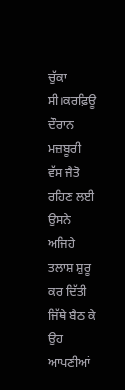ਚੁੱਕਾ ਸੀ।ਕਰਫ਼ਿਊ ਦੌਰਾਨ ਮਜ਼ਬੂਰੀ ਵੱਸ ਜੈਤੋ ਰਹਿਣ ਲਈ ਉਸਨੇ ਅਜਿਹੇ ਤਲਾਸ਼ ਸ਼ੁਰੂ ਕਰ ਦਿੱਤੀ ਜਿੱਥੇ ਬੈਠ ਕੇ ਉਹ ਆਪਣੀਆਂ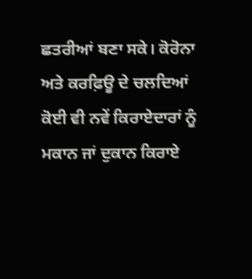ਛਤਰੀਆਂ ਬਣਾ ਸਕੇ। ਕੋਰੋਨਾ ਅਤੇ ਕਰਫ਼ਿਊ ਦੇ ਚਲਦਿਆਂ ਕੋਈ ਵੀ ਨਵੇਂ ਕਿਰਾਏਦਾਰਾਂ ਨੂੰ ਮਕਾਨ ਜਾਂ ਦੁਕਾਨ ਕਿਰਾਏ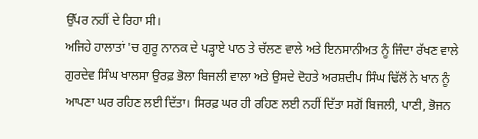ਉੱਪਰ ਨਹੀਂ ਦੇ ਰਿਹਾ ਸੀ।
ਅਜਿਹੇ ਹਾਲਾਤਾਂ 'ਚ ਗੁਰੂ ਨਾਨਕ ਦੇ ਪੜ੍ਹਾਏ ਪਾਠ ਤੇ ਚੱਲਣ ਵਾਲੇ ਅਤੇ ਇਨਸਾਨੀਅਤ ਨੂੰ ਜਿੰਦਾ ਰੱਖਣ ਵਾਲੇ ਗੁਰਦੇਵ ਸਿੰਘ ਖਾਲਸਾ ਉਰਫ਼ ਭੋਲਾ ਬਿਜਲੀ ਵਾਲਾ ਅਤੇ ਉਸਦੇ ਦੋਹਤੇ ਅਰਸ਼ਦੀਪ ਸਿੰਘ ਢਿੱਲੋਂ ਨੇ ਖਾਨ ਨੂੰ ਆਪਣਾ ਘਰ ਰਹਿਣ ਲਈ ਦਿੱਤਾ। ਸਿਰਫ਼ ਘਰ ਹੀ ਰਹਿਣ ਲਈ ਨਹੀਂ ਦਿੱਤਾ ਸਗੋਂ ਬਿਜਲੀ, ਪਾਣੀ, ਭੋਜਨ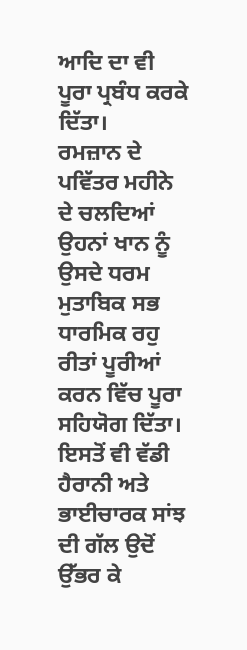ਆਦਿ ਦਾ ਵੀ ਪੂਰਾ ਪ੍ਰਬੰਧ ਕਰਕੇ ਦਿੱਤਾ।
ਰਮਜ਼ਾਨ ਦੇ ਪਵਿੱਤਰ ਮਹੀਨੇ ਦੇ ਚਲਦਿਆਂ ਉਹਨਾਂ ਖਾਨ ਨੂੰ ਉਸਦੇ ਧਰਮ ਮੁਤਾਬਿਕ ਸਭ ਧਾਰਮਿਕ ਰਹੁ ਰੀਤਾਂ ਪੂਰੀਆਂ ਕਰਨ ਵਿੱਚ ਪੂਰਾ ਸਹਿਯੋਗ ਦਿੱਤਾ। ਇਸਤੋਂ ਵੀ ਵੱਡੀ ਹੈਰਾਨੀ ਅਤੇ ਭਾਈਚਾਰਕ ਸਾਂਝ ਦੀ ਗੱਲ ਉਦੋਂ ਉੱਭਰ ਕੇ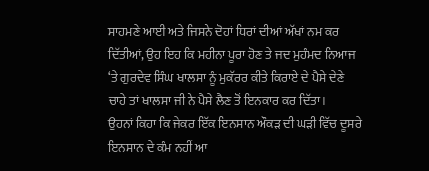ਸਾਹਮਣੇ ਆਈ ਅਤੇ ਜਿਸਨੇ ਦੋਹਾਂ ਧਿਰਾਂ ਦੀਆਂ ਅੱਖਾਂ ਨਮ ਕਰ ਦਿੱਤੀਆਂ, ਉਹ ਇਹ ਕਿ ਮਹੀਨਾ ਪੂਰਾ ਹੋਣ ਤੇ ਜਦ ਮੁਹੰਮਦ ਨਿਆਜ ‘ਤੇ ਗੁਰਦੇਵ ਸਿੰਘ ਖਾਲਸਾ ਨੂੰ ਮੁਕੱਰਰ ਕੀਤੇ ਕਿਰਾਏ ਦੇ ਪੈਸੇ ਦੇਣੇ ਚਾਹੇ ਤਾਂ ਖਾਲਸਾ ਜੀ ਨੇ ਪੈਸੇ ਲੈਣ ਤੋਂ ਇਨਕਾਰ ਕਰ ਦਿੱਤਾ।
ਉਹਨਾਂ ਕਿਹਾ ਕਿ ਜੇਕਰ ਇੱਕ ਇਨਸਾਨ ਔਕੜ ਦੀ ਘੜੀ ਵਿੱਚ ਦੂਸਰੇ ਇਨਸਾਨ ਦੇ ਕੰਮ ਨਹੀਂ ਆ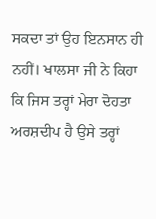ਸਕਦਾ ਤਾਂ ਉਹ ਇਨਸਾਨ ਹੀ ਨਹੀਂ। ਖਾਲਸਾ ਜੀ ਨੇ ਕਿਹਾ ਕਿ ਜਿਸ ਤਰ੍ਹਾਂ ਮੇਰਾ ਦੋਹਤਾ ਅਰਸ਼ਦੀਪ ਹੈ ਉਸੇ ਤਰ੍ਹਾਂ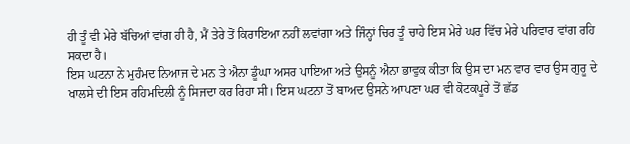ਹੀ ਤੂੰ ਵੀ ਮੇਰੇ ਬੱਚਿਆਂ ਵਾਂਗ ਹੀ ਹੈ, ਮੈਂ ਤੇਰੇ ਤੋਂ ਕਿਰਾਇਆ ਨਹੀਂ ਲਵਾਂਗਾ ਅਤੇ ਜਿੰਨ੍ਹਾਂ ਚਿਰ ਤੂੰ ਚਾਹੇ ਇਸ ਮੇਰੇ ਘਰ ਵਿੱਚ ਮੇਰੇ ਪਰਿਵਾਰ ਵਾਂਗ ਰਹਿ ਸਕਦਾ ਹੈ।
ਇਸ ਘਟਨਾ ਨੇ ਮੁਹੰਮਦ ਨਿਆਜ ਦੇ ਮਨ ਤੇ ਐਨਾ ਡੂੰਘਾ ਅਸਰ ਪਾਇਆ ਅਤੇ ਉਸਨੂੰ ਐਨਾ ਭਾਵੁਕ ਕੀਤਾ ਕਿ ਉਸ ਦਾ ਮਨ ਵਾਰ ਵਾਰ ਉਸ ਗੁਰੂ ਦੇ ਖਾਲਸੇ ਦੀ ਇਸ ਰਹਿਮਦਿਲੀ ਨੂੰ ਸਿਜਦਾ ਕਰ ਰਿਹਾ ਸੀ। ਇਸ ਘਟਨਾ ਤੋਂ ਬਾਅਦ ਉਸਨੇ ਆਪਣਾ ਘਰ ਵੀ ਕੋਟਕਪੂਰੇ ਤੋਂ ਛੱਡ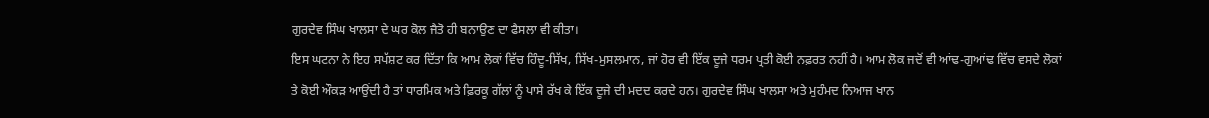ਗੁਰਦੇਵ ਸਿੰਘ ਖਾਲਸਾ ਦੇ ਘਰ ਕੋਲ ਜੈਤੋ ਹੀ ਬਨਾਉਣ ਦਾ ਫੈਸਲਾ ਵੀ ਕੀਤਾ।
ਇਸ ਘਟਨਾ ਨੇ ਇਹ ਸਪੱਸ਼ਟ ਕਰ ਦਿੱਤਾ ਕਿ ਆਮ ਲੋਕਾਂ ਵਿੱਚ ਹਿੰਦੂ-ਸਿੱਖ, ਸਿੱਖ-ਮੁਸਲਮਾਨ, ਜਾਂ ਹੋਰ ਵੀ ਇੱਕ ਦੂਜੇ ਧਰਮ ਪ੍ਰਤੀ ਕੋਈ ਨਫ਼ਰਤ ਨਹੀਂ ਹੈ। ਆਮ ਲੋਕ ਜਦੋਂ ਵੀ ਆਂਢ-ਗੁਆਂਢ ਵਿੱਚ ਵਸਦੇ ਲੋਕਾਂ ਤੇ ਕੋਈ ਔਕੜ ਆਉਂਦੀ ਹੈ ਤਾਂ ਧਾਰਮਿਕ ਅਤੇ ਫ਼ਿਰਕੂ ਗੱਲਾਂ ਨੂੰ ਪਾਸੇ ਰੱਖ ਕੇ ਇੱਕ ਦੂਜੇ ਦੀ ਮਦਦ ਕਰਦੇ ਹਨ। ਗੁਰਦੇਵ ਸਿੰਘ ਖਾਲਸਾ ਅਤੇ ਮੁਹੰਮਦ ਨਿਆਜ ਖਾਨ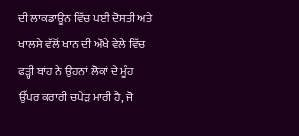ਦੀ ਲਾਕਡਾਊਨ ਵਿੱਚ ਪਈ ਦੋਸਤੀ ਅਤੇ ਖਾਲਸੇ ਵੱਲੋਂ ਖਾਨ ਦੀ ਔਖੇ ਵੇਲੇ ਵਿੱਚ ਫੜ੍ਹੀ ਬਾਂਹ ਨੇ ਉਹਨਾਂ ਲੋਕਾਂ ਦੇ ਮੂੰਹ ਉੱਪਰ ਕਰਾਰੀ ਚਪੇੜ ਮਾਰੀ ਹੈ, ਜੋ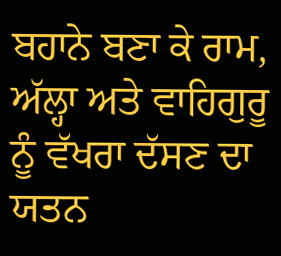ਬਹਾਨੇ ਬਣਾ ਕੇ ਰਾਮ, ਅੱਲ੍ਹਾ ਅਤੇ ਵਾਹਿਗੁਰੂ ਨੂੰ ਵੱਖਰਾ ਦੱਸਣ ਦਾ ਯਤਨ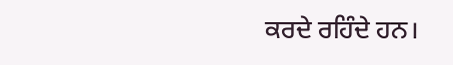ਕਰਦੇ ਰਹਿੰਦੇ ਹਨ।